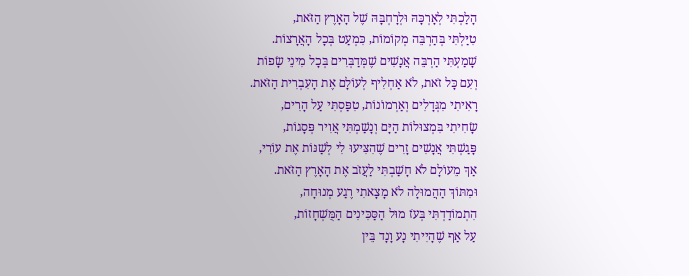הָלַכְתִּי לְאָרְכָּהּ וּלְרָחְבָּהּ שֶׁל הָאָרֶץ הַזֹּאת,
טִיַּלְתִּי בְּהַרְבֵּה מְקוֹמוֹת, כִּמְעַט בְּכָל הָאֲרָצוֹת.
שָׁמַעְתִּי הַרְבֵּה אֲנָשִׁים שֶׁמְּדַבְּרִים בְּכָל מִינֵי שָׂפוֹת
וְעִם כָּל זֹאת, לֹא אַחְלִיף לְעוֹלָם אֶת הָעִבְרִית הַזֹּאת.
רָאִיתִי מִגְּדָלִים וְאַרְמוֹנוֹת, טִפַּסְתִּי עַל הָרִים,
שָׂחִיתִי בִּמְצוּלוֹת הַיָּם וְנָשַׁמְתִּי אֲוִיר פְּסָגוֹת,
פָּגַשְׁתִּי אֲנָשִׁים זָרִים שֶׁהִצִּיעוּ לִי לְשַׁנּוֹת אֶת עוֹרִי,
אַךְ מֵעוֹלָם לֹא חָשַׁבְתִּי לַעֲזֹב אֶת הָאָרֶץ הַזֹּאת.
וּמִתּוֹךְ הַהֲמוּלָה לֹא מָצָאתִי רֶגַע מְנוּחָה,
הִתְמוֹדַדְתִּי בְּעֹז מוּל הַסַּכִּינִים הַמֻּשְׁחָזוֹת,
עַל אַף שֶׁהָיִיתִי נָע וָנָד בֵּין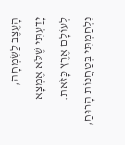הָעֶצֶב לַשִּׂמְחָה,
יָדַעְתִּי שֶׁלֹּא אֶמְצָא לְעוֹלָם אֶרֶץ כָּזֹאת.
נִלְחַמְתִּי בְּטַחֲנוֹת הָרוּחַ,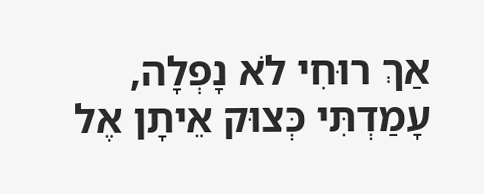אַךְ רוּחִי לֹא נָפְלָה,
עָמַדְתִּי כְּצוּק אֵיתָן אֶל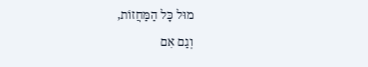מוּל כָּל הַמַּחֲזוֹת,
וְגַם אִם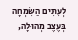לְעִתִּים הַשִּׂמְחָה בְּעֶצֶב מְהוּלָה,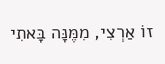זוֹ אַרְצִי, מִמֶּנָּה בָּאתִי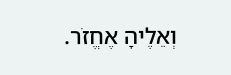וְאֵלֶיהָ אֶחֱזֹר.